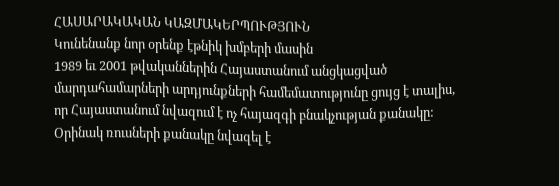ՀԱՍԱՐԱԿԱԿԱՆ ԿԱԶՄԱԿԵՐՊՈՒԹՅՈՒՆ
Կունենանք նոր օրենք էթնիկ խմբերի մասին
1989 եւ 2001 թվականներին Հայաստանում անցկացված մարդահամարների արդյունքների համեմատությունը ցույց է տալիս, որ Հայաստանում նվազում է ոչ հայազգի բնակչության քանակը: Օրինակ ռուսների քանակը նվազել է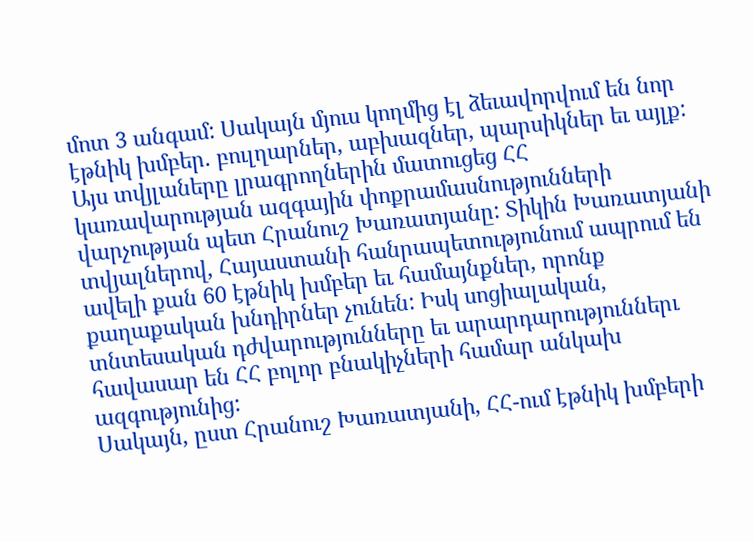մոտ 3 անգամ: Սակայն մյուս կողմից էլ ձեւավորվում են նոր էթնիկ խմբեր. բուլղարներ, աբխազներ, պարսիկներ եւ այլք: Այս տվյլաները լրագրողներին մատուցեց ՀՀ կառավարության ազգային փոքրամասնությունների վարչության պետ Հրանուշ Խառատյանը: Տիկին Խառատյանի տվյալներով, Հայաստանի հանրապետությունում ապրում են ավելի քան 60 էթնիկ խմբեր եւ համայնքներ, որոնք քաղաքական խնդիրներ չունեն: Իսկ սոցիալական, տնտեսական դժվարությունները եւ արարդարություններւ հավասար են ՀՀ բոլոր բնակիչների համար անկախ ազգությունից:
Սակայն, ըստ Հրանուշ Խառատյանի, ՀՀ-ում էթնիկ խմբերի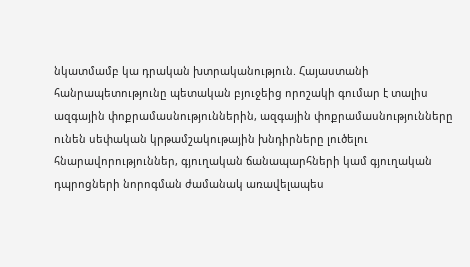նկատմամբ կա դրական խտրականություն. Հայաստանի հանրապետությունը պետական բյուջեից որոշակի գումար է տալիս ազգային փոքրամասնություններին, ազգային փոքրամասնությունները ունեն սեփական կրթամշակութային խնդիրները լուծելու հնարավորություններ, գյուղական ճանապարհների կամ գյուղական դպրոցների նորոգման ժամանակ առավելապես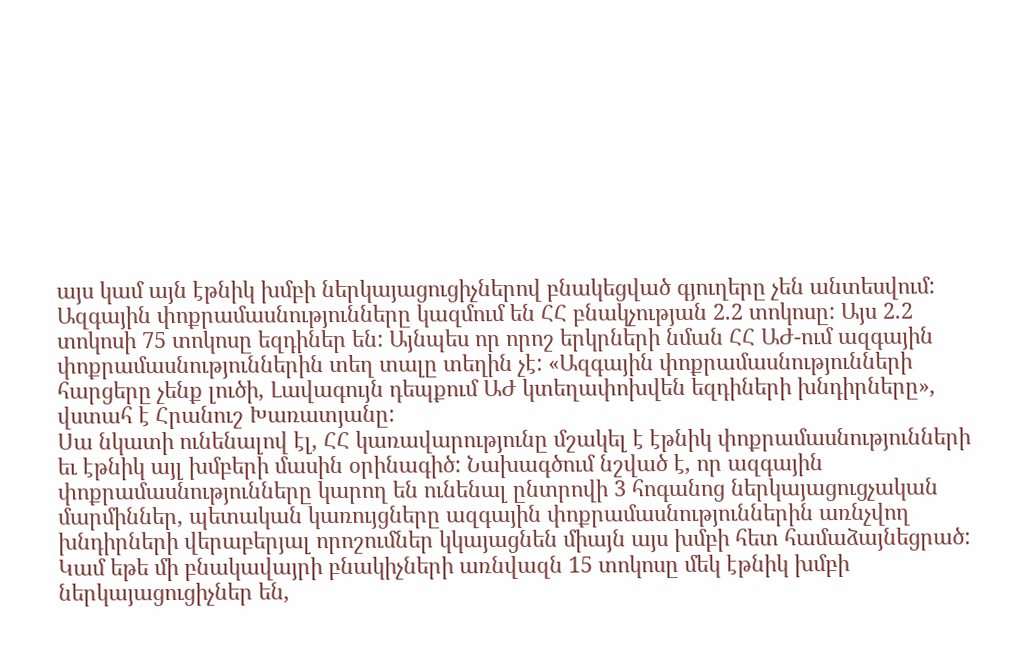այս կամ այն էթնիկ խմբի ներկայացուցիչներով բնակեցված գյուղերը չեն անտեսվում:
Ազգային փոքրամասնությունները կազմում են ՀՀ բնակչության 2.2 տոկոսը: Այս 2.2 տոկոսի 75 տոկոսը եզդիներ են: Այնպես որ որոշ երկրների նման ՀՀ ԱԺ-ում ազգային փոքրամասնություններին տեղ տալը տեղին չէ: «Ազգային փոքրամասնությունների հարցերը չենք լուծի, Լավագույն դեպքում ԱԺ կտեղափոխվեն եզդիների խնդիրները», վստահ է Հրանուշ Խառատյանը:
Սա նկատի ունենալով էլ, ՀՀ կառավարությունը մշակել է էթնիկ փոքրամասնությունների եւ էթնիկ այլ խմբերի մասին օրինագիծ: Նախագծում նշված է, որ ազգային փոքրամասնությունները կարող են ունենալ ընտրովի 3 հոգանոց ներկայացուցչական մարմիններ, պետական կառույցները ազգային փոքրամասնություններին առնչվող խնդիրների վերաբերյալ որոշումներ կկայացնեն միայն այս խմբի հետ համաձայնեցրած: Կամ եթե մի բնակավայրի բնակիչների առնվազն 15 տոկոսը մեկ էթնիկ խմբի ներկայացուցիչներ են,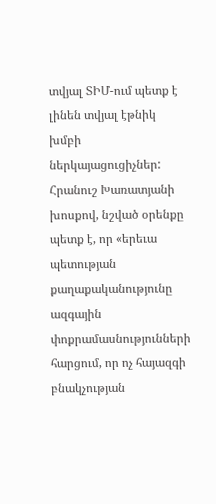տվյալ ՏԻՄ-ում պետք է լինեն տվյալ էթնիկ խմբի ներկայացուցիչներ: Հրանուշ Խառատյանի խոսքով, նշված օրենքը պետք է, որ «երեւա պետության քաղաքականությունը ազգային փոքրամասնությունների հարցում, որ ոչ հայազգի բնակչության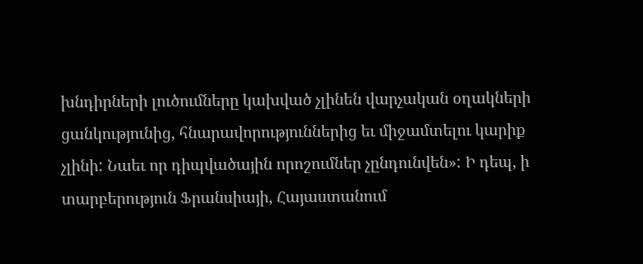խնդիրների լուծումները կախված չլինեն վարչական օղակների ցանկությունից, հնարավորություններից եւ միջամտելու կարիք չլինի: Նաեւ որ դիպվածային որոշումներ չընդունվեն»: Ի դեպ, ի տարբերություն Ֆրանսիայի, Հայաստանում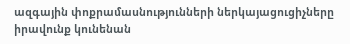ազգային փոքրամասնությունների ներկայացուցիչները իրավունք կունենան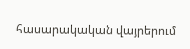հասարակական վայրերում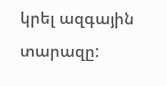կրել ազգային տարազը: